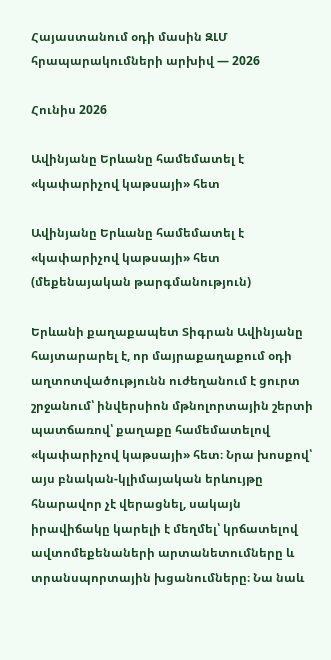Հայաստանում օդի մասին ԶԼՄ հրապարակումների արխիվ — 2026

Հունիս 2026

Ավինյանը Երևանը համեմատել է «կափարիչով կաթսայի» հետ

Ավինյանը Երևանը համեմատել է «կափարիչով կաթսայի» հետ (մեքենայական թարգմանություն)

Երևանի քաղաքապետ Տիգրան Ավինյանը հայտարարել է, որ մայրաքաղաքում օդի աղտոտվածությունն ուժեղանում է ցուրտ շրջանում՝ ինվերսիոն մթնոլորտային շերտի պատճառով՝ քաղաքը համեմատելով «կափարիչով կաթսայի» հետ։ Նրա խոսքով՝ այս բնական-կլիմայական երևույթը հնարավոր չէ վերացնել, սակայն իրավիճակը կարելի է մեղմել՝ կրճատելով ավտոմեքենաների արտանետումները և տրանսպորտային խցանումները։ Նա նաև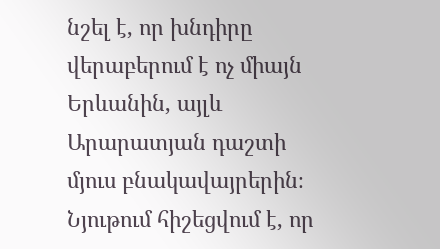նշել է, որ խնդիրը վերաբերում է ոչ միայն Երևանին, այլև Արարատյան դաշտի մյուս բնակավայրերին։ Նյութում հիշեցվում է, որ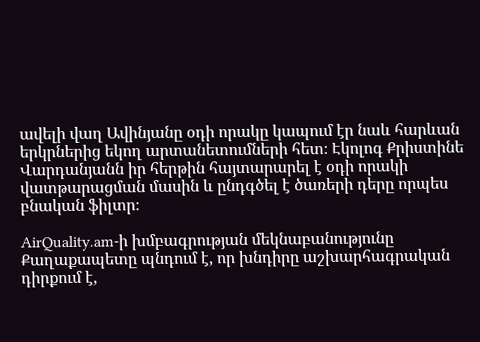ավելի վաղ Ավինյանը օդի որակը կապում էր նաև հարևան երկրներից եկող արտանետումների հետ։ Էկոլոգ Քրիստինե Վարդանյանն իր հերթին հայտարարել է օդի որակի վատթարացման մասին և ընդգծել է ծառերի դերը որպես բնական ֆիլտր։

AirQuality.am-ի խմբագրության մեկնաբանությունը Քաղաքապետը պնդում է, որ խնդիրը աշխարհագրական դիրքում է,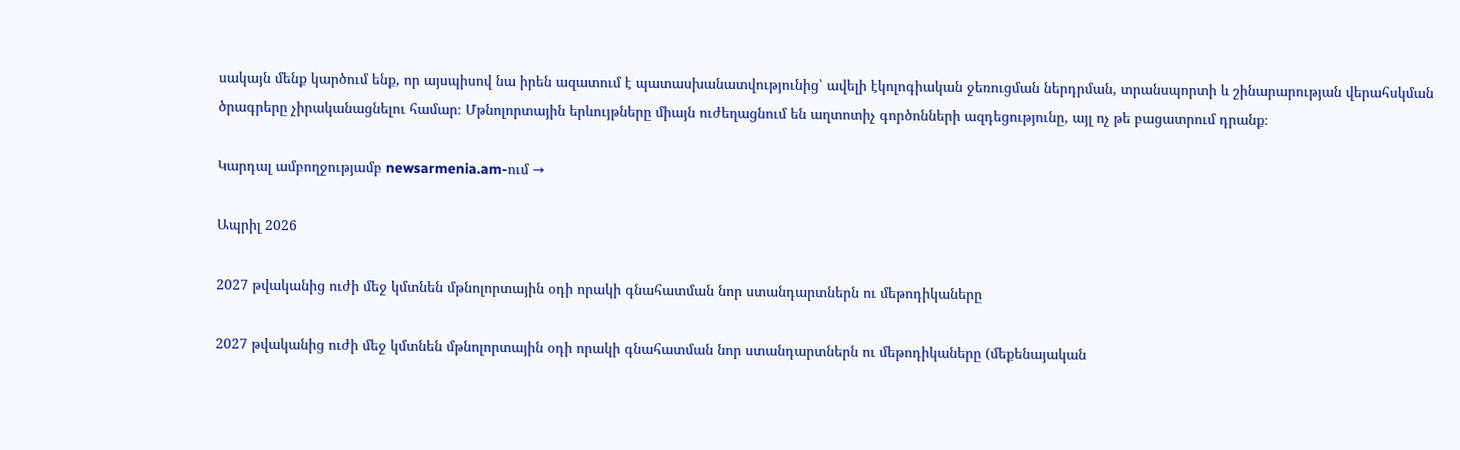սակայն մենք կարծում ենք, որ այսպիսով նա իրեն ազատում է պատասխանատվությունից՝ ավելի էկոլոգիական ջեռուցման ներդրման, տրանսպորտի և շինարարության վերահսկման ծրագրերը չիրականացնելու համար։ Մթնոլորտային երևույթները միայն ուժեղացնում են աղտոտիչ գործոնների ազդեցությունը, այլ ոչ թե բացատրում դրանք։

Կարդալ ամբողջությամբ newsarmenia.am-ում →

Ապրիլ 2026

2027 թվականից ուժի մեջ կմտնեն մթնոլորտային օդի որակի գնահատման նոր ստանդարտներն ու մեթոդիկաները

2027 թվականից ուժի մեջ կմտնեն մթնոլորտային օդի որակի գնահատման նոր ստանդարտներն ու մեթոդիկաները (մեքենայական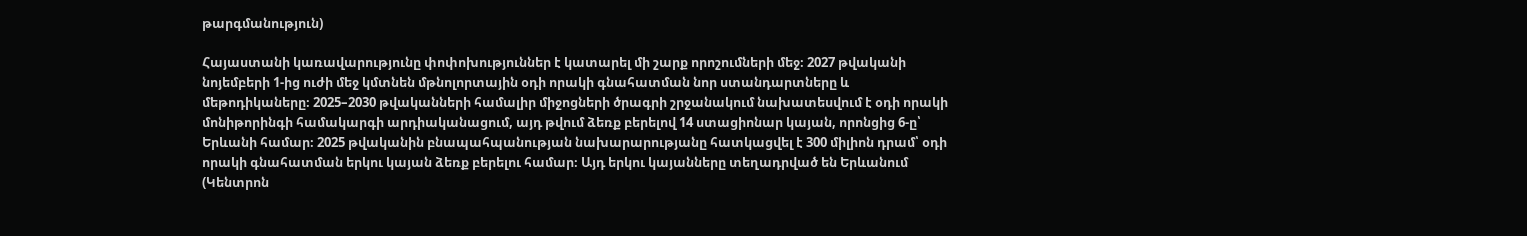թարգմանություն)

Հայաստանի կառավարությունը փոփոխություններ է կատարել մի շարք որոշումների մեջ։ 2027 թվականի նոյեմբերի 1-ից ուժի մեջ կմտնեն մթնոլորտային օդի որակի գնահատման նոր ստանդարտները և մեթոդիկաները։ 2025–2030 թվականների համալիր միջոցների ծրագրի շրջանակում նախատեսվում է օդի որակի մոնիթորինգի համակարգի արդիականացում, այդ թվում ձեռք բերելով 14 ստացիոնար կայան, որոնցից 6-ը՝ Երևանի համար։ 2025 թվականին բնապահպանության նախարարությանը հատկացվել է 300 միլիոն դրամ՝ օդի որակի գնահատման երկու կայան ձեռք բերելու համար։ Այդ երկու կայանները տեղադրված են Երևանում (Կենտրոն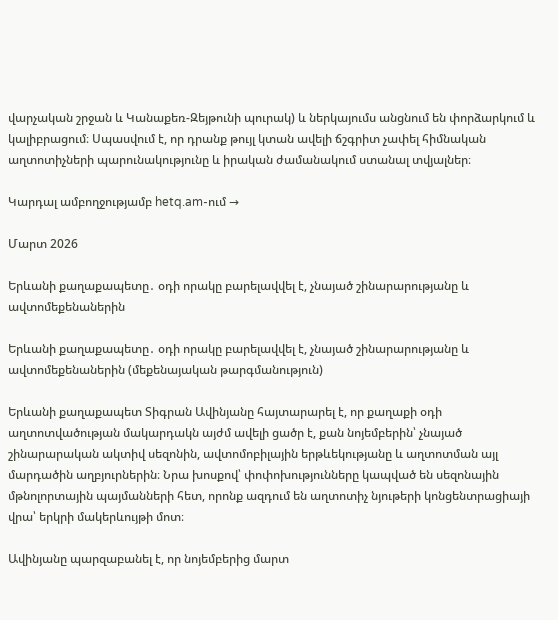վարչական շրջան և Կանաքեռ-Զեյթունի պուրակ) և ներկայումս անցնում են փորձարկում և կալիբրացում։ Սպասվում է, որ դրանք թույլ կտան ավելի ճշգրիտ չափել հիմնական աղտոտիչների պարունակությունը և իրական ժամանակում ստանալ տվյալներ։

Կարդալ ամբողջությամբ hetq.am-ում →

Մարտ 2026

Երևանի քաղաքապետը․ օդի որակը բարելավվել է, չնայած շինարարությանը և ավտոմեքենաներին

Երևանի քաղաքապետը․ օդի որակը բարելավվել է, չնայած շինարարությանը և ավտոմեքենաներին (մեքենայական թարգմանություն)

Երևանի քաղաքապետ Տիգրան Ավինյանը հայտարարել է, որ քաղաքի օդի աղտոտվածության մակարդակն այժմ ավելի ցածր է, քան նոյեմբերին՝ չնայած շինարարական ակտիվ սեզոնին, ավտոմոբիլային երթևեկությանը և աղտոտման այլ մարդածին աղբյուրներին։ Նրա խոսքով՝ փոփոխությունները կապված են սեզոնային մթնոլորտային պայմանների հետ, որոնք ազդում են աղտոտիչ նյութերի կոնցենտրացիայի վրա՝ երկրի մակերևույթի մոտ։

Ավինյանը պարզաբանել է, որ նոյեմբերից մարտ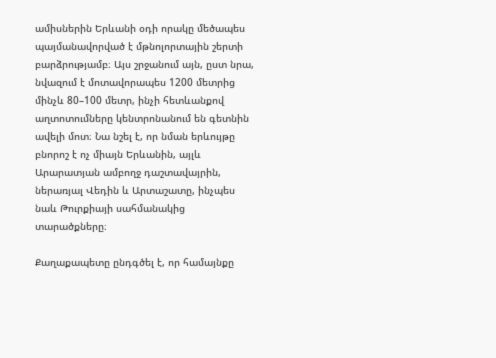ամիսներին Երևանի օդի որակը մեծապես պայմանավորված է մթնոլորտային շերտի բարձրությամբ։ Այս շրջանում այն, ըստ նրա, նվազում է մոտավորապես 1200 մետրից մինչև 80–100 մետր, ինչի հետևանքով աղտոտումները կենտրոնանում են գետնին ավելի մոտ։ Նա նշել է, որ նման երևույթը բնորոշ է ոչ միայն Երևանին, այլև Արարատյան ամբողջ դաշտավայրին, ներառյալ Վեդին և Արտաշատը, ինչպես նաև Թուրքիայի սահմանակից տարածքները։

Քաղաքապետը ընդգծել է, որ համայնքը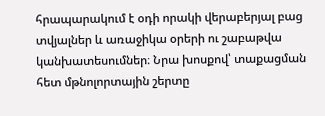հրապարակում է օդի որակի վերաբերյալ բաց տվյալներ և առաջիկա օրերի ու շաբաթվա կանխատեսումներ։ Նրա խոսքով՝ տաքացման հետ մթնոլորտային շերտը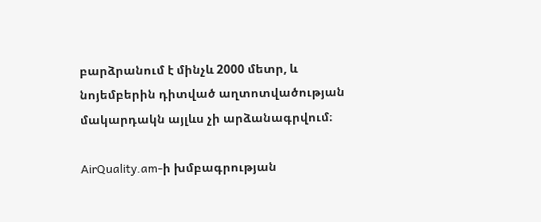բարձրանում է մինչև 2000 մետր, և նոյեմբերին դիտված աղտոտվածության մակարդակն այլևս չի արձանագրվում։

AirQuality.am-ի խմբագրության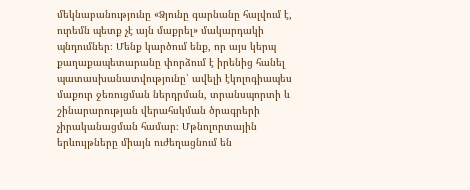մեկնաբանությունը «Ձյունը գարնանը հալվում է, ուրեմն պետք չէ այն մաքրել» մակարդակի պնդումներ։ Մենք կարծում ենք, որ այս կերպ քաղաքապետարանը փորձում է իրենից հանել պատասխանատվությունը՝ ավելի էկոլոգիապես մաքուր ջեռուցման ներդրման, տրանսպորտի և շինարարության վերահսկման ծրագրերի չիրականացման համար։ Մթնոլորտային երևույթները միայն ուժեղացնում են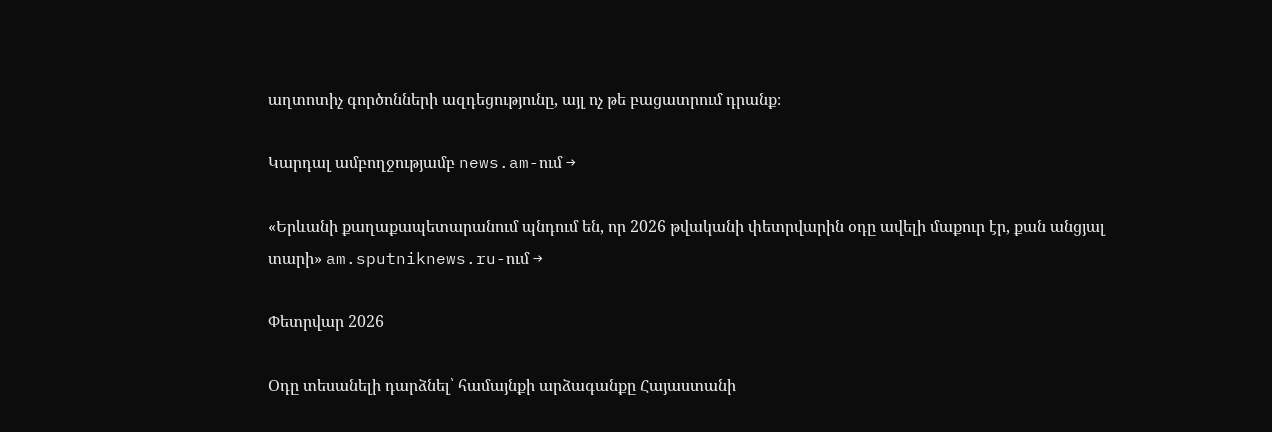աղտոտիչ գործոնների ազդեցությունը, այլ ոչ թե բացատրում դրանք։

Կարդալ ամբողջությամբ news.am-ում →

«Երևանի քաղաքապետարանում պնդում են, որ 2026 թվականի փետրվարին օդը ավելի մաքուր էր, քան անցյալ տարի» am.sputniknews.ru-ում →

Փետրվար 2026

Օդը տեսանելի դարձնել՝ համայնքի արձագանքը Հայաստանի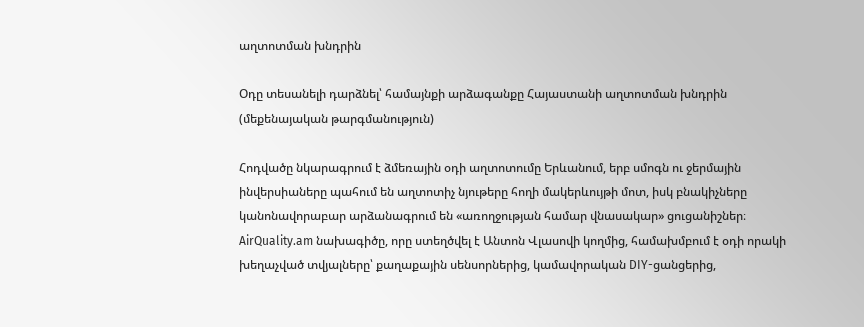աղտոտման խնդրին

Օդը տեսանելի դարձնել՝ համայնքի արձագանքը Հայաստանի աղտոտման խնդրին (մեքենայական թարգմանություն)

Հոդվածը նկարագրում է ձմեռային օդի աղտոտումը Երևանում, երբ սմոգն ու ջերմային ինվերսիաները պահում են աղտոտիչ նյութերը հողի մակերևույթի մոտ, իսկ բնակիչները կանոնավորաբար արձանագրում են «առողջության համար վնասակար» ցուցանիշներ։ AirQuality.am նախագիծը, որը ստեղծվել է Անտոն Վլասովի կողմից, համախմբում է օդի որակի խեղաչված տվյալները՝ քաղաքային սենսորներից, կամավորական DIY-ցանցերից,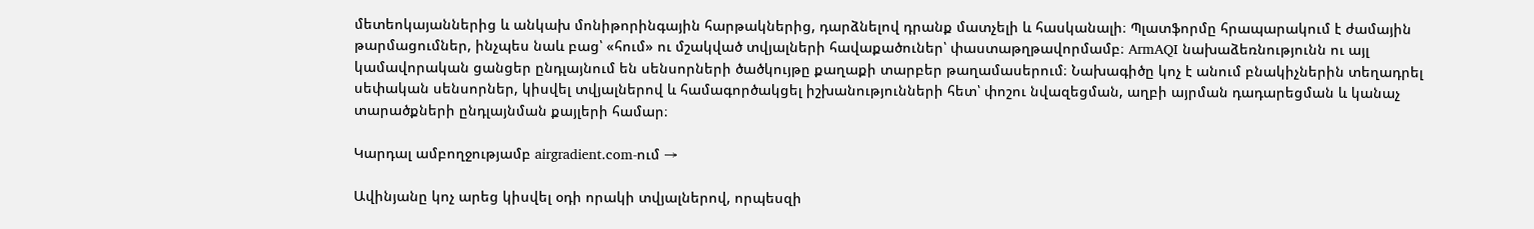մետեոկայաններից և անկախ մոնիթորինգային հարթակներից, դարձնելով դրանք մատչելի և հասկանալի։ Պլատֆորմը հրապարակում է ժամային թարմացումներ, ինչպես նաև բաց՝ «հում» ու մշակված տվյալների հավաքածուներ՝ փաստաթղթավորմամբ։ ArmAQI նախաձեռնությունն ու այլ կամավորական ցանցեր ընդլայնում են սենսորների ծածկույթը քաղաքի տարբեր թաղամասերում։ Նախագիծը կոչ է անում բնակիչներին տեղադրել սեփական սենսորներ, կիսվել տվյալներով և համագործակցել իշխանությունների հետ՝ փոշու նվազեցման, աղբի այրման դադարեցման և կանաչ տարածքների ընդլայնման քայլերի համար։

Կարդալ ամբողջությամբ airgradient.com-ում →

Ավինյանը կոչ արեց կիսվել օդի որակի տվյալներով, որպեսզի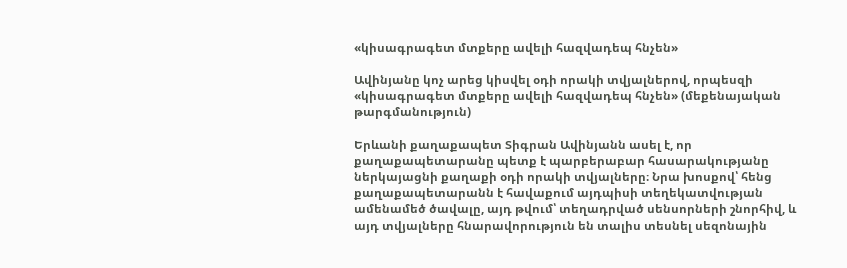«կիսագրագետ մտքերը ավելի հազվադեպ հնչեն»

Ավինյանը կոչ արեց կիսվել օդի որակի տվյալներով, որպեսզի «կիսագրագետ մտքերը ավելի հազվադեպ հնչեն» (մեքենայական թարգմանություն)

Երևանի քաղաքապետ Տիգրան Ավինյանն ասել է, որ քաղաքապետարանը պետք է պարբերաբար հասարակությանը ներկայացնի քաղաքի օդի որակի տվյալները։ Նրա խոսքով՝ հենց քաղաքապետարանն է հավաքում այդպիսի տեղեկատվության ամենամեծ ծավալը, այդ թվում՝ տեղադրված սենսորների շնորհիվ, և այդ տվյալները հնարավորություն են տալիս տեսնել սեզոնային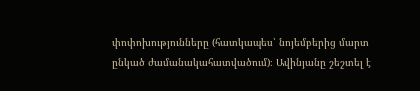փոփոխությունները (հատկապես՝ նոյեմբերից մարտ ընկած ժամանակահատվածում)։ Ավինյանը շեշտել է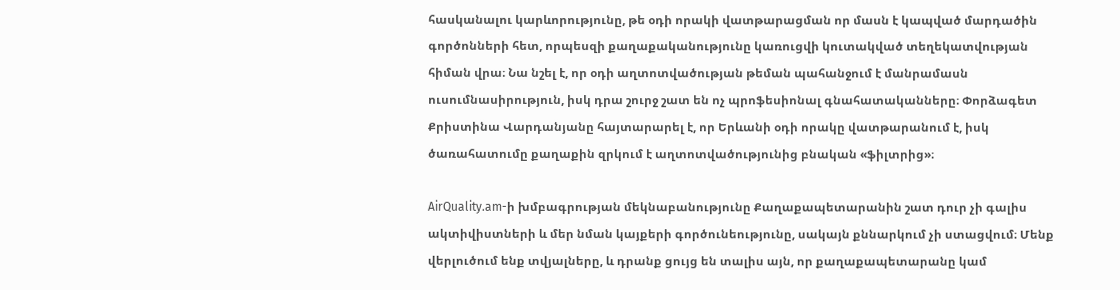հասկանալու կարևորությունը, թե օդի որակի վատթարացման որ մասն է կապված մարդածին գործոնների հետ, որպեսզի քաղաքականությունը կառուցվի կուտակված տեղեկատվության հիման վրա։ Նա նշել է, որ օդի աղտոտվածության թեման պահանջում է մանրամասն ուսումնասիրություն, իսկ դրա շուրջ շատ են ոչ պրոֆեսիոնալ գնահատականները։ Փորձագետ Քրիստինա Վարդանյանը հայտարարել է, որ Երևանի օդի որակը վատթարանում է, իսկ ծառահատումը քաղաքին զրկում է աղտոտվածությունից բնական «ֆիլտրից»։

AirQuality.am-ի խմբագրության մեկնաբանությունը Քաղաքապետարանին շատ դուր չի գալիս ակտիվիստների և մեր նման կայքերի գործունեությունը, սակայն քննարկում չի ստացվում։ Մենք վերլուծում ենք տվյալները, և դրանք ցույց են տալիս այն, որ քաղաքապետարանը կամ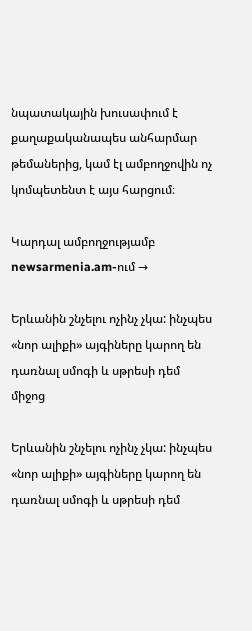նպատակային խուսափում է քաղաքականապես անհարմար թեմաներից, կամ էլ ամբողջովին ոչ կոմպետենտ է այս հարցում։

Կարդալ ամբողջությամբ newsarmenia.am-ում →

Երևանին շնչելու ոչինչ չկա: ինչպես «նոր ալիքի» այգիները կարող են դառնալ սմոգի և սթրեսի դեմ միջոց

Երևանին շնչելու ոչինչ չկա: ինչպես «նոր ալիքի» այգիները կարող են դառնալ սմոգի և սթրեսի դեմ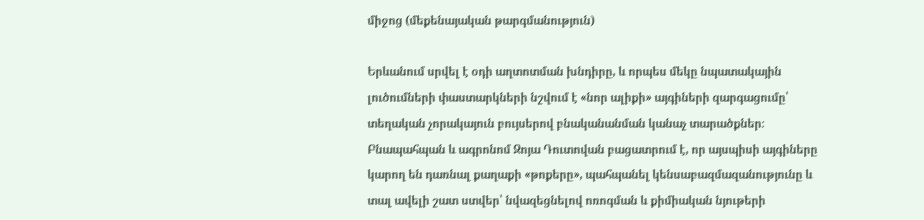միջոց (մեքենայական թարգմանություն)

Երևանում սրվել է օդի աղտոտման խնդիրը, և որպես մեկը նպատակային լուծումների փաստարկների նշվում է «նոր ալիքի» այգիների զարգացումը՝ տեղական չորակայուն բույսերով բնականանման կանաչ տարածքներ։ Բնապահպան և ագրոնոմ Զոյա Դուտովան բացատրում է, որ այսպիսի այգիները կարող են դառնալ քաղաքի «թոքերը», պահպանել կենսաբազմազանությունը և տալ ավելի շատ ստվեր՝ նվազեցնելով ոռոգման և քիմիական նյութերի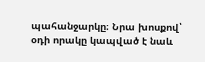պահանջարկը։ Նրա խոսքով՝ օդի որակը կապված է նաև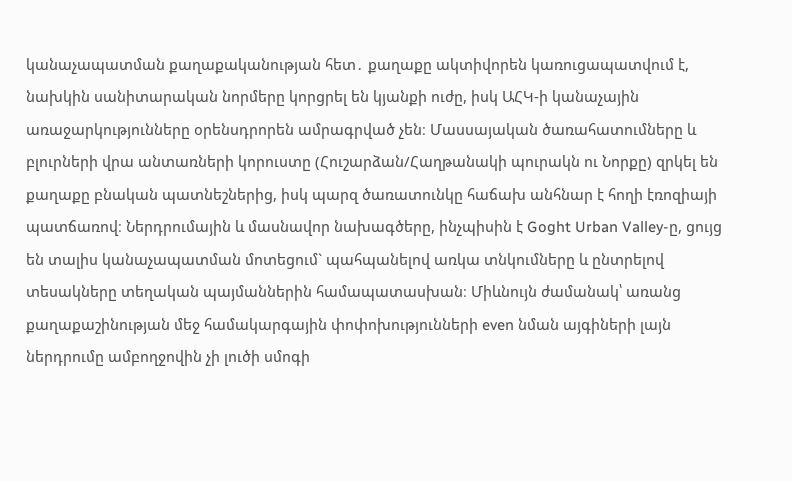կանաչապատման քաղաքականության հետ․ քաղաքը ակտիվորեն կառուցապատվում է, նախկին սանիտարական նորմերը կորցրել են կյանքի ուժը, իսկ ԱՀԿ-ի կանաչային առաջարկությունները օրենսդրորեն ամրագրված չեն։ Մասսայական ծառահատումները և բլուրների վրա անտառների կորուստը (Հուշարձան/Հաղթանակի պուրակն ու Նորքը) զրկել են քաղաքը բնական պատնեշներից, իսկ պարզ ծառատունկը հաճախ անհնար է հողի էռոզիայի պատճառով։ Ներդրումային և մասնավոր նախագծերը, ինչպիսին է Goght Urban Valley-ը, ցույց են տալիս կանաչապատման մոտեցում` պահպանելով առկա տնկումները և ընտրելով տեսակները տեղական պայմաններին համապատասխան։ Միևնույն ժամանակ՝ առանց քաղաքաշինության մեջ համակարգային փոփոխությունների even նման այգիների լայն ներդրումը ամբողջովին չի լուծի սմոգի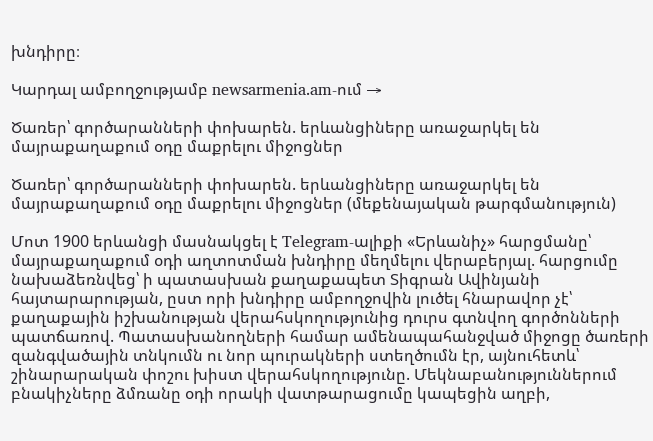խնդիրը։

Կարդալ ամբողջությամբ newsarmenia.am-ում →

Ծառեր՝ գործարանների փոխարեն. երևանցիները առաջարկել են մայրաքաղաքում օդը մաքրելու միջոցներ

Ծառեր՝ գործարանների փոխարեն. երևանցիները առաջարկել են մայրաքաղաքում օդը մաքրելու միջոցներ (մեքենայական թարգմանություն)

Մոտ 1900 երևանցի մասնակցել է Telegram-ալիքի «Երևանիչ» հարցմանը՝ մայրաքաղաքում օդի աղտոտման խնդիրը մեղմելու վերաբերյալ. հարցումը նախաձեռնվեց՝ ի պատասխան քաղաքապետ Տիգրան Ավինյանի հայտարարության, ըստ որի խնդիրը ամբողջովին լուծել հնարավոր չէ՝ քաղաքային իշխանության վերահսկողությունից դուրս գտնվող գործոնների պատճառով. Պատասխանողների համար ամենապահանջված միջոցը ծառերի զանգվածային տնկումն ու նոր պուրակների ստեղծումն էր, այնուհետև՝ շինարարական փոշու խիստ վերահսկողությունը. Մեկնաբանություններում բնակիչները ձմռանը օդի որակի վատթարացումը կապեցին աղբի,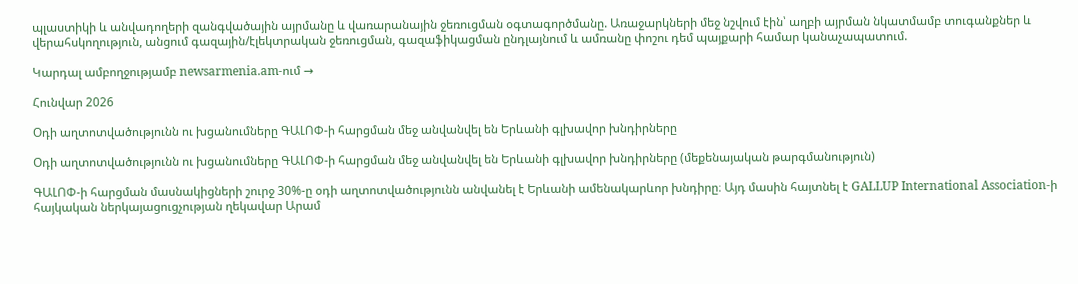պլաստիկի և անվադողերի զանգվածային այրմանը և վառարանային ջեռուցման օգտագործմանը. Առաջարկների մեջ նշվում էին՝ աղբի այրման նկատմամբ տուգանքներ և վերահսկողություն, անցում գազային/էլեկտրական ջեռուցման, գազաֆիկացման ընդլայնում և ամռանը փոշու դեմ պայքարի համար կանաչապատում.

Կարդալ ամբողջությամբ newsarmenia.am-ում →

Հունվար 2026

Օդի աղտոտվածությունն ու խցանումները ԳԱԼՈՓ-ի հարցման մեջ անվանվել են Երևանի գլխավոր խնդիրները

Օդի աղտոտվածությունն ու խցանումները ԳԱԼՈՓ-ի հարցման մեջ անվանվել են Երևանի գլխավոր խնդիրները (մեքենայական թարգմանություն)

ԳԱԼՈՓ-ի հարցման մասնակիցների շուրջ 30%-ը օդի աղտոտվածությունն անվանել է Երևանի ամենակարևոր խնդիրը։ Այդ մասին հայտնել է GALLUP International Association-ի հայկական ներկայացուցչության ղեկավար Արամ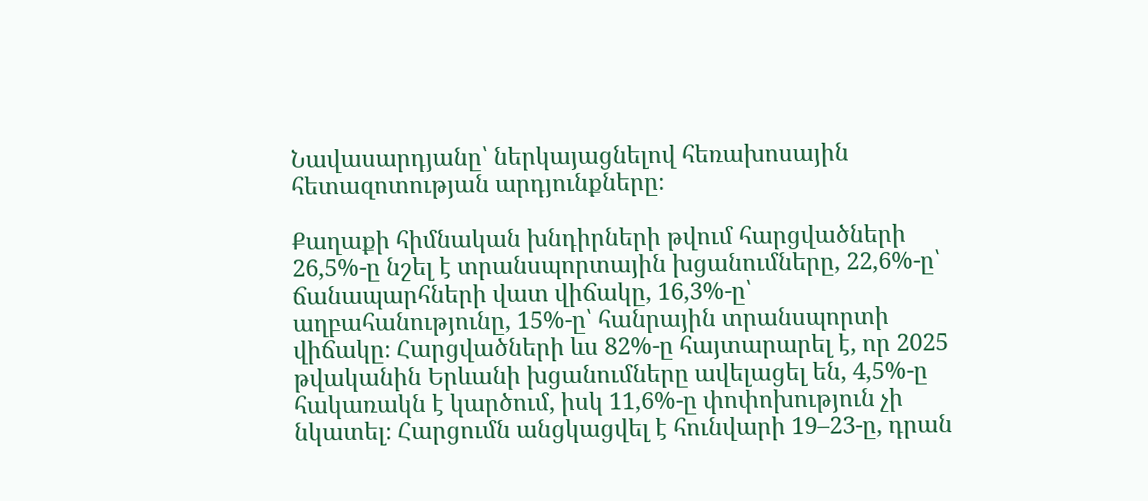Նավասարդյանը՝ ներկայացնելով հեռախոսային հետազոտության արդյունքները։

Քաղաքի հիմնական խնդիրների թվում հարցվածների 26,5%-ը նշել է տրանսպորտային խցանումները, 22,6%-ը՝ ճանապարհների վատ վիճակը, 16,3%-ը՝ աղբահանությունը, 15%-ը՝ հանրային տրանսպորտի վիճակը։ Հարցվածների ևս 82%-ը հայտարարել է, որ 2025 թվականին Երևանի խցանումները ավելացել են, 4,5%-ը հակառակն է կարծում, իսկ 11,6%-ը փոփոխություն չի նկատել։ Հարցումն անցկացվել է հունվարի 19–23-ը, դրան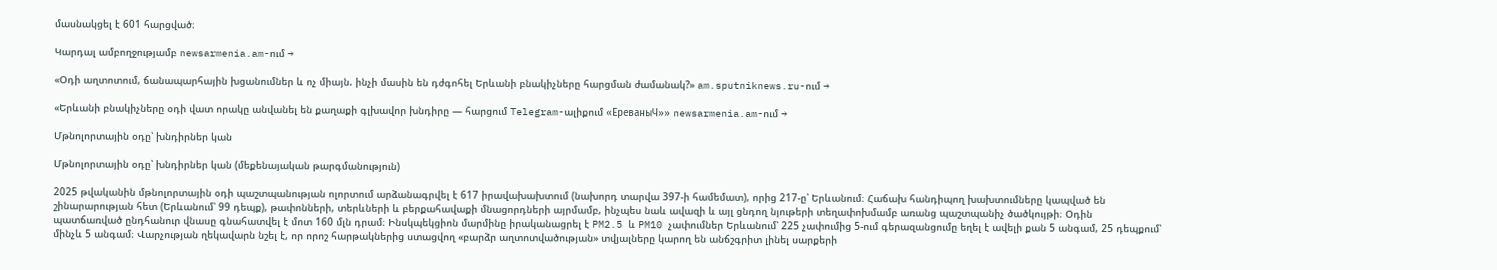մասնակցել է 601 հարցված։

Կարդալ ամբողջությամբ newsarmenia.am-ում →

«Օդի աղտոտում, ճանապարհային խցանումներ և ոչ միայն. ինչի մասին են դժգոհել Երևանի բնակիչները հարցման ժամանակ?» am.sputniknews.ru-ում →

«Երևանի բնակիչները օդի վատ որակը անվանել են քաղաքի գլխավոր խնդիրը — հարցում Telegram-ալիքում «ЕреваныЧ»» newsarmenia.am-ում →

Մթնոլորտային օդը՝ խնդիրներ կան

Մթնոլորտային օդը՝ խնդիրներ կան (մեքենայական թարգմանություն)

2025 թվականին մթնոլորտային օդի պաշտպանության ոլորտում արձանագրվել է 617 իրավախախտում (նախորդ տարվա 397‑ի համեմատ), որից 217‑ը՝ Երևանում։ Հաճախ հանդիպող խախտումները կապված են շինարարության հետ (Երևանում՝ 99 դեպք), թափոնների, տերևների և բերքահավաքի մնացորդների այրմամբ, ինչպես նաև ավազի և այլ ցնդող նյութերի տեղափոխմամբ առանց պաշտպանիչ ծածկույթի։ Օդին պատճառված ընդհանուր վնասը գնահատվել է մոտ 160 մլն դրամ։ Ինսկպեկցիոն մարմինը իրականացրել է PM2.5 և PM10 չափումներ Երևանում՝ 225 չափումից 5-ում գերազանցումը եղել է ավելի քան 5 անգամ, 25 դեպքում՝ մինչև 5 անգամ։ Վարչության ղեկավարն նշել է, որ որոշ հարթակներից ստացվող «բարձր աղտոտվածության» տվյալները կարող են անճշգրիտ լինել սարքերի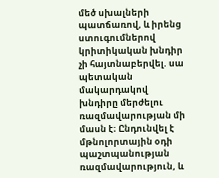մեծ սխալների պատճառով, և իրենց ստուգումներով կրիտիկական խնդիր չի հայտնաբերվել. սա պետական մակարդակով խնդիրը մերժելու ռազմավարության մի մասն է։ Ընդունվել է մթնոլորտային օդի պաշտպանության ռազմավարություն, և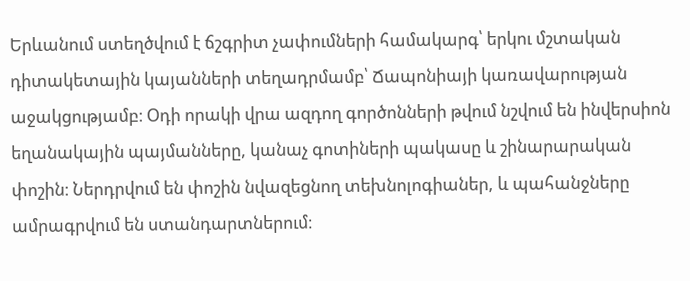Երևանում ստեղծվում է ճշգրիտ չափումների համակարգ՝ երկու մշտական դիտակետային կայանների տեղադրմամբ՝ Ճապոնիայի կառավարության աջակցությամբ։ Օդի որակի վրա ազդող գործոնների թվում նշվում են ինվերսիոն եղանակային պայմանները, կանաչ գոտիների պակասը և շինարարական փոշին։ Ներդրվում են փոշին նվազեցնող տեխնոլոգիաներ, և պահանջները ամրագրվում են ստանդարտներում։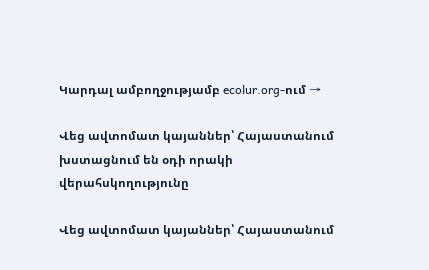Կարդալ ամբողջությամբ ecolur.org-ում →

Վեց ավտոմատ կայաններ՝ Հայաստանում խստացնում են օդի որակի վերահսկողությունը

Վեց ավտոմատ կայաններ՝ Հայաստանում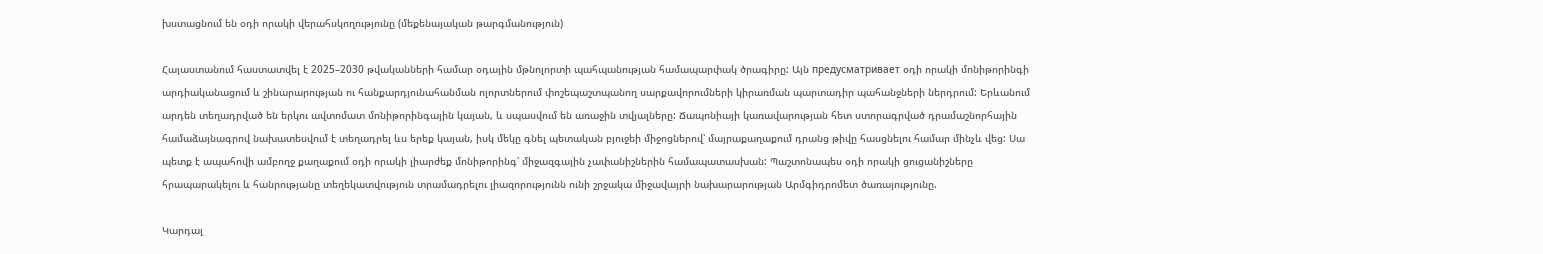խստացնում են օդի որակի վերահսկողությունը (մեքենայական թարգմանություն)

Հայաստանում հաստատվել է 2025–2030 թվականների համար օդային մթնոլորտի պահպանության համապարփակ ծրագիրը: Այն предусматривает օդի որակի մոնիթորինգի արդիականացում և շինարարության ու հանքարդյունահանման ոլորտներում փոշեպաշտպանող սարքավորումների կիրառման պարտադիր պահանջների ներդրում: Երևանում արդեն տեղադրված են երկու ավտոմատ մոնիթորինգային կայան, և սպասվում են առաջին տվյալները: Ճապոնիայի կառավարության հետ ստորագրված դրամաշնորհային համաձայնագրով նախատեսվում է տեղադրել ևս երեք կայան, իսկ մեկը գնել պետական բյուջեի միջոցներով՝ մայրաքաղաքում դրանց թիվը հասցնելու համար մինչև վեց: Սա պետք է ապահովի ամբողջ քաղաքում օդի որակի լիարժեք մոնիթորինգ՝ միջազգային չափանիշներին համապատասխան: Պաշտոնապես օդի որակի ցուցանիշները հրապարակելու և հանրությանը տեղեկատվություն տրամադրելու լիազորությունն ունի շրջակա միջավայրի նախարարության Արմգիդրոմետ ծառայությունը.

Կարդալ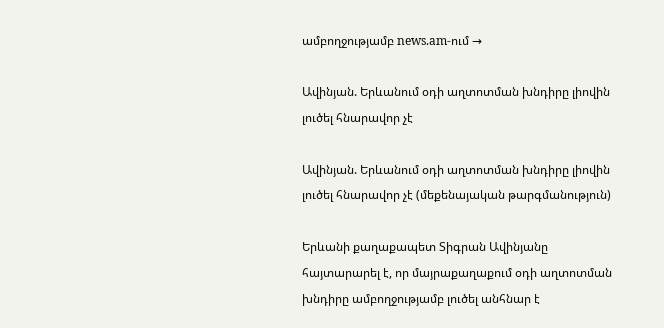ամբողջությամբ news.am-ում →

Ավինյան. Երևանում օդի աղտոտման խնդիրը լիովին լուծել հնարավոր չէ

Ավինյան. Երևանում օդի աղտոտման խնդիրը լիովին լուծել հնարավոր չէ (մեքենայական թարգմանություն)

Երևանի քաղաքապետ Տիգրան Ավինյանը հայտարարել է, որ մայրաքաղաքում օդի աղտոտման խնդիրը ամբողջությամբ լուծել անհնար է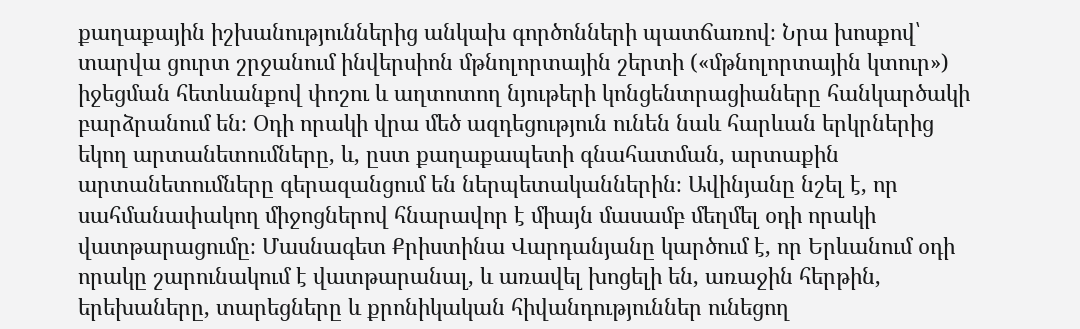քաղաքային իշխանություններից անկախ գործոնների պատճառով։ Նրա խոսքով՝ տարվա ցուրտ շրջանում ինվերսիոն մթնոլորտային շերտի («մթնոլորտային կտուր») իջեցման հետևանքով փոշու և աղտոտող նյութերի կոնցենտրացիաները հանկարծակի բարձրանում են։ Օդի որակի վրա մեծ ազդեցություն ունեն նաև հարևան երկրներից եկող արտանետումները, և, ըստ քաղաքապետի գնահատման, արտաքին արտանետումները գերազանցում են ներպետականներին։ Ավինյանը նշել է, որ սահմանափակող միջոցներով հնարավոր է միայն մասամբ մեղմել օդի որակի վատթարացումը։ Մասնագետ Քրիստինա Վարդանյանը կարծում է, որ Երևանում օդի որակը շարունակում է վատթարանալ, և առավել խոցելի են, առաջին հերթին, երեխաները, տարեցները և քրոնիկական հիվանդություններ ունեցող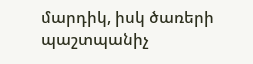մարդիկ, իսկ ծառերի պաշտպանիչ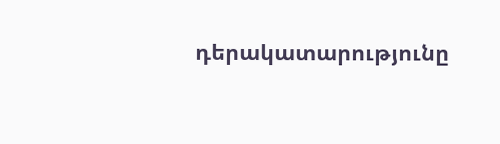դերակատարությունը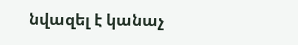նվազել է կանաչ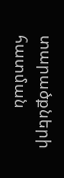տարածքների հատման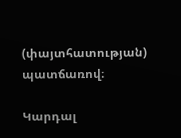(փայտհատության) պատճառով։

Կարդալ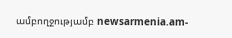ամբողջությամբ newsarmenia.am-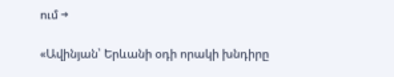ում →

«Ավինյան՝ Երևանի օդի որակի խնդիրը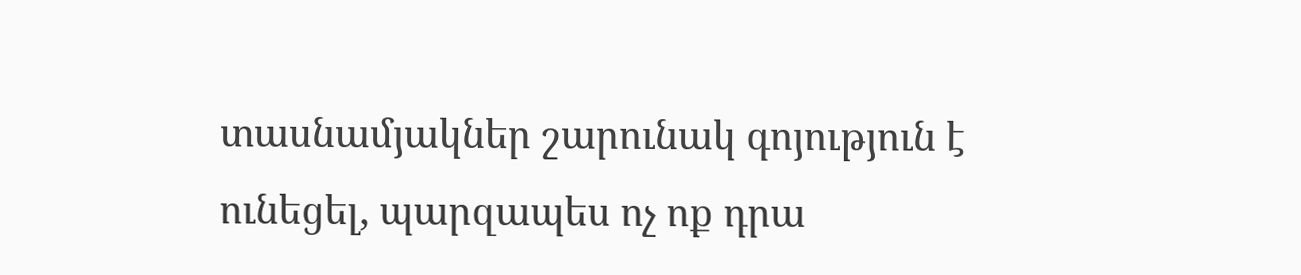տասնամյակներ շարունակ գոյություն է ունեցել, պարզապես ոչ ոք դրա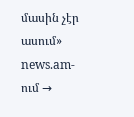մասին չէր ասում» news.am-ում →